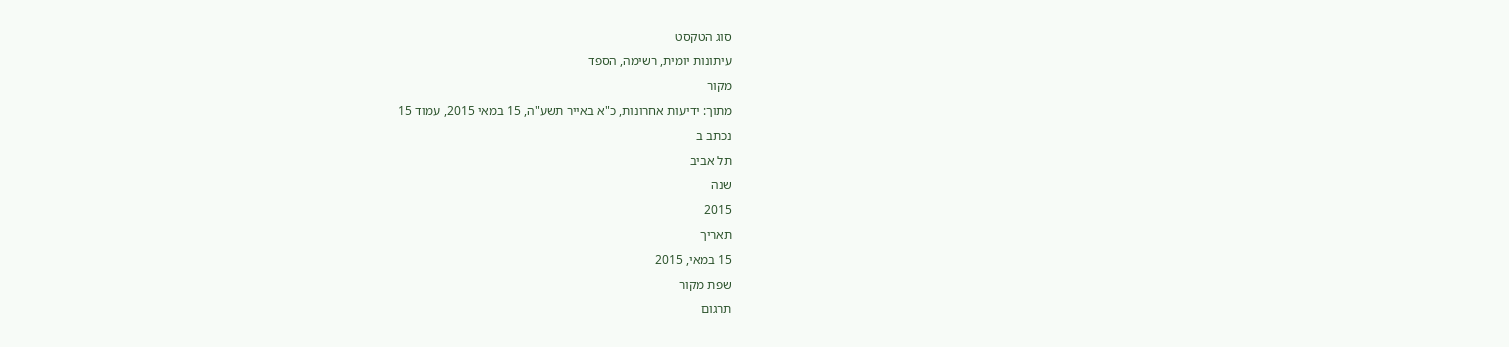סוג הטקסט
עיתונות יומית, רשימה, הספד
מקור
מתוך: ידיעות אחרונות, כ"א באייר תשע"ה, 15 במאי 2015, עמוד 15
נכתב ב
תל אביב
שנה
2015
תאריך
15 במאי, 2015
שפת מקור
תרגום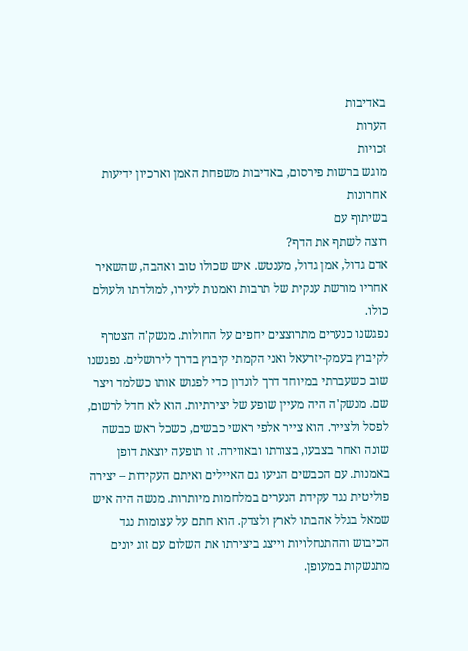באדיבות
הערות
זכויות
מוגש ברשות פירסום, באדיבות משפחת האמן וארכיון ידיעות אחרונות
בשיתוף עם
רוצה לשתף את הדף?
אדם גדול, אמן גדול, מענטש. איש שכולו טוב ואהבה, שהשאיר אחריו מורשת ענקית של תרבות ואמנות לעירו, למולדתו ולעולם כולו.
נפגשנו כנערים מתרוצצים יחפים על החולות. מנשק'ה הצטרף לקיבוץ בעמק-יזרעאל ואני הקמתי קיבוץ בדרך לירושלים. נפגשנו שוב כשעברתי במיוחד דרך לונדון כדי לפגוש אותו כשלמד ויצר שם. מנשק'ה היה מעיין שופע של יצירתיות. הוא לא חדל לרשום, לפסל ולצייר. הוא צייר אלפי ראשי כבשים, כשכל ראש כבשה שונה ואחר בצבעו, בצורתו ובאווירה. זו תופעה יוצאת דופן באמנות. עם הכבשים הגיעו גם האיילים ואיתם העקידות – יצירה פוליטית נגד עקידת הנערים במלחמות מיותרות. מנשה היה איש שמאל בגלל אהבתו לארץ ולצדק. הוא חתם על עצומות נגד הכיבוש וההתנחלויות וייצג ביצירתו את השלום עם זוג יונים מתנשקות במעופן.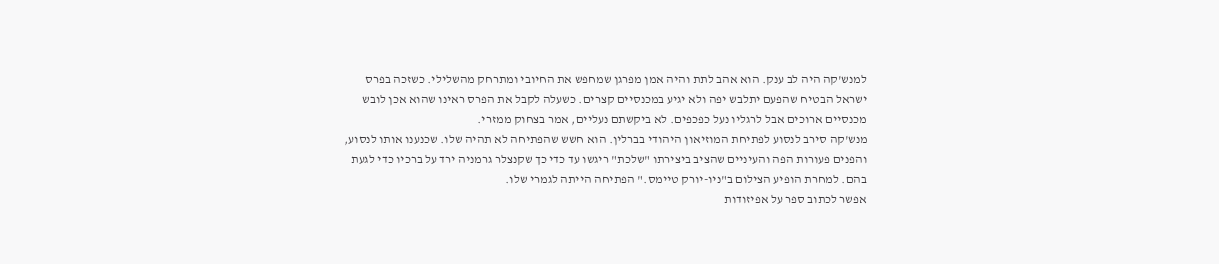למנש'קה היה לב ענק. הוא אהב לתת והיה אמן מפרגן שמחפש את החיובי ומתרחק מהשלילי. כשזכה בפרס ישראל הבטיח שהפעם יתלבש יפה ולא יגיע במכנסיים קצרים. כשעלה לקבל את הפרס ראינו שהוא אכן לובש מכנסיים ארוכים אבל לרגליו נעל כפכפים. לא ביקשתם נעליים, אמר בצחוק ממזרי.
מנש'קה סירב לנסוע לפתיחת המוזיאון היהודי בברלין. הוא חשש שהפתיחה לא תהיה שלו. שכנענו אותו לנסוע, והפנים פעורות הפה והעיניים שהציב ביצירתו "שלכת" ריגשו עד כדי כך שקנצלר גרמניה ירד על ברכיו כדי לגעת בהם. למחרת הופיע הצילום ב"ניו-יורק טיימס." הפתיחה הייתה לגמרי שלו.
אפשר לכתוב ספר על אפיזודות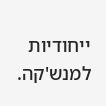ייחודיות למנש'קה.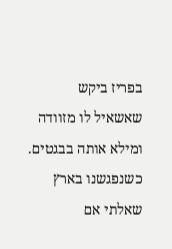בפריז ביקש שאשאיל לו מזוודה ומילא אותה בבגטים. כשנפגשנו בארץ שאלתי אם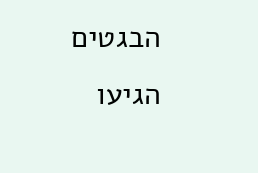הבגטים הגיעו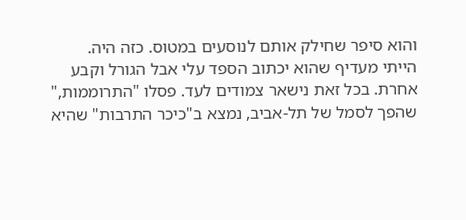והוא סיפר שחילק אותם לנוסעים במטוס. כזה היה.
הייתי מעדיף שהוא יכתוב הספד עלי אבל הגורל וקבע אחרת. בכל זאת נישאר צמודים לעד. פסלו "התרוממות," שהפך לסמל של תל-אביב, נמצא ב"כיכר התרבות" שהיא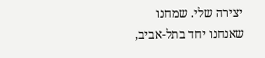יצירה שלי. שמחנו שאנחנו יחד בתל-אביב,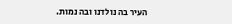העיר בה נולדנו ובה נמות.